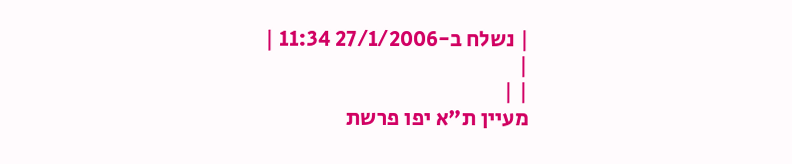| נשלח ב-27/1/2006 11:34 |
|
| |
מעיין ת"א יפו פרשת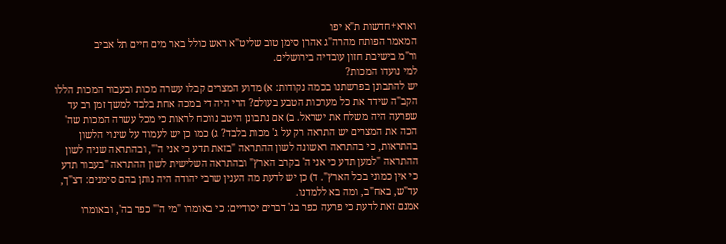וארא+חדשות ת"א יפו
המאמר הפותח מהרה"ג אהרן סימן טוב שליט"א ראש כולל באר מים חיים תל אביב
ור"מ בישיבת חזון עובדיה בירושלים.
למי נועדו המכות?
יש להתבונן בפרשתנו בכמה נקודות: א) מדוע המצרים קבלו עשרה מכות ובעבור המכות הללו הקב"ה שידד את כל מערכות הטבע בעולם? הרי היה די במכה אחת בלבד למשך זמן רב עד שפרעה היה משלח את ישראל. ב) אם נתבונן היטב נווכח לראות כי מכל עשרה המכות שה' הכה את המצרים יש התראה רק על ג' מכות בלבד? ג) כמו כן יש לעמוד על שינוי הלשון בהתראות, כי בהתראה ראשונה לשון ההתראה "בזאת תדע כי אני ה'", ובהתראה שניה לשון ההתראה "למען תדע כי אני ה' בקרב הארץ" ובהתראה השלישית לשון ההתראה "בעבור תדע כי אין כמוני בכל הארץ". ד) כן יש לדעת מה הענין שרבי יהודה היה נותן בהם סימנים: דצ"ך, עד"ש, באח"ב, ומה בא ללמדנו.
אמנם זאת לדעת כי פרעה כפר בג' דברים יסודיים: כי באומרו "מי ה'" כפר בה', ובאומרו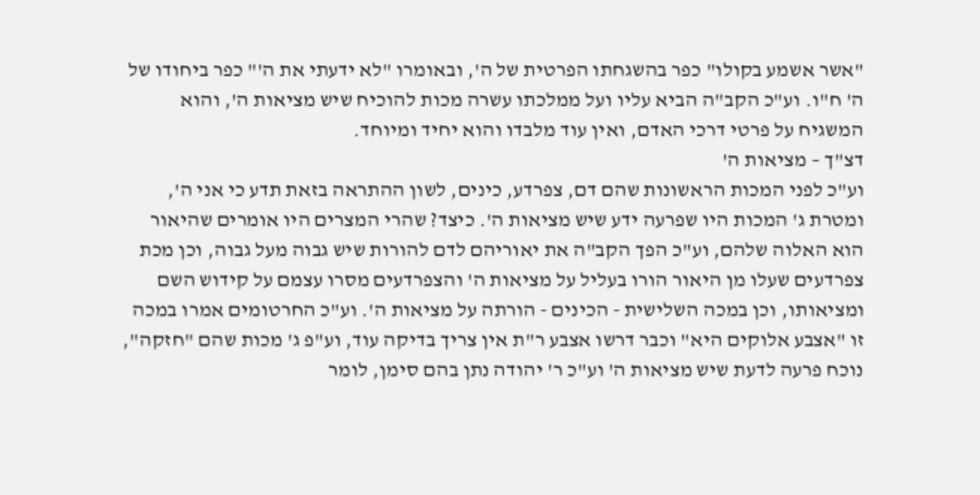"אשר אשמע בקולו" כפר בהשגחתו הפרטית של ה', ובאומרו "לא ידעתי את ה'" כפר ביחודו של ה' ח"ו. וע"כ הקב"ה הביא עליו ועל ממלכתו עשרה מכות להוכיח שיש מציאות ה', והוא המשגיח על פרטי דרכי האדם, ואין עוד מלבדו והוא יחיד ומיוחד.
דצ"ך – מציאות ה'
וע"כ לפני המכות הראשונות שהם דם, צפרדע, כינים, לשון ההתראה בזאת תדע כי אני ה', ומטרת ג' המכות היו שפרעה ידע שיש מציאות ה'. כיצד? שהרי המצרים היו אומרים שהיאור הוא האלוה שלהם, וע"כ הפך הקב"ה את יאוריהם לדם להורות שיש גבוה מעל גבוה, וכן מכת צפרדעים שעלו מן היאור הורו בעליל על מציאות ה' והצפרדעים מסרו עצמם על קידוש השם ומציאותו, וכן במכה השלישית - הכינים - הורתה על מציאות ה'. וע"כ החרטומים אמרו במכה זו "אצבע אלוקים היא" וכבר דרשו אצבע ר"ת אין צריך בדיקה עוד, וע"פ ג' מכות שהם "חזקה", נוכח פרעה לדעת שיש מציאות ה' וע"כ ר' יהודה נתן בהם סימן, לומר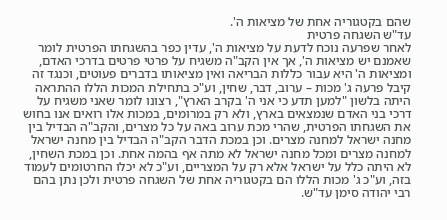שהם בקטגוריה אחת של מציאות ה'.
עד"ש השגחה פרטית
לאחר שפרעה נוכח לדעת על מציאות ה', עדין כפר בהשגחתו הפרטית לומר שאמנם יש מציאות ה', אך אין הקב"ה משגיח על פרטי פרטים בדרכי האדם, ומציאות ה' היא עבור כללות הבריאה ואין מציאותו בדברים פעוטים, וכנגד זה קיבל פרעה ג' מכות – ערוב, דבר, שחין, וע"כ בתחילת המכות הללו ההתראה היתה בלשון "למען תדע כי אני ה' בקרב הארץ", רצונו לומר שאני משגיח על דרכי בני האדם שנמצאים בארץ, ולא רק במרומים, במכות אלו רואים אנו בחוש את השגחתו הפרטית, שהרי מכת ערוב באה על כל מצרים, והקב"ה הבדיל בין מחנה ישראל למחנה מצרים. וכן במכת הדבר הקב"ה הבדיל בין מחנה ישראל למחנה מצרים ומכל מחנה ישראל לא מתה אף בהמה אחת. וכן במכת השחין, לא היתה כלל על ישראל אלא רק על המצריים, וע"כ לא יכלו החרטומים לעמוד בזה, וע"כ ג' מכות הללו הם בקטגוריה אחת של השגחה פרטית ולכן נתן בהם רבי יהודה סימן עד"ש.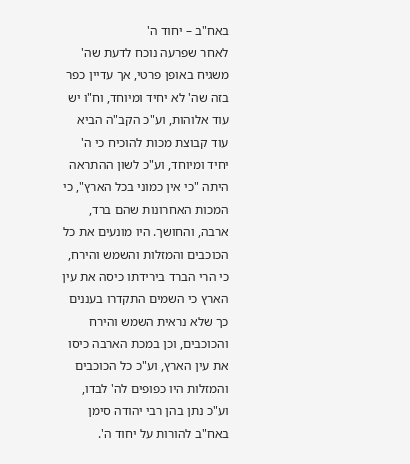באח"ב – יחוד ה'
לאחר שפרעה נוכח לדעת שה' משגיח באופן פרטי, אך עדיין כפר בזה שה' לא יחיד ומיוחד, וח"ו יש עוד אלוהות, וע"כ הקב"ה הביא עוד קבוצת מכות להוכיח כי ה' יחיד ומיוחד, וע"כ לשון ההתראה היתה "כי אין כמוני בכל הארץ", כי המכות האחרונות שהם ברד, ארבה, והחושך. היו מונעים את כל הכוכבים והמזלות והשמש והירח, כי הרי הברד בירידתו כיסה את עין הארץ כי השמים התקדרו בעננים כך שלא נראית השמש והירח והכוכבים, וכן במכת הארבה כיסו את עין הארץ, וע"כ כל הכוכבים והמזלות היו כפופים לה' לבדו, וע"כ נתן בהן רבי יהודה סימן באח"ב להורות על יחוד ה'.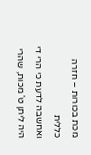מכת בכורות – חזרה כללית
ואחשבה לדעת כי הרי די היה ליתן ט' מכות, שהרי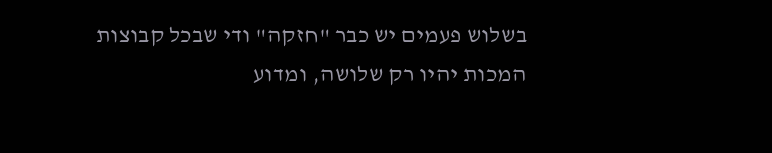בשלוש פעמים יש כבר "חזקה" ודי שבכל קבוצות המכות יהיו רק שלושה, ומדוע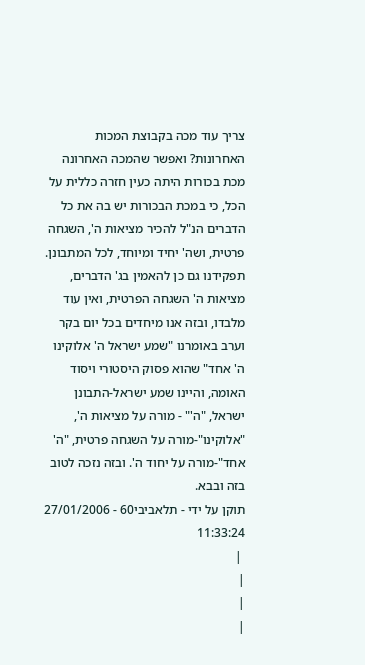צריך עוד מכה בקבוצת המכות האחרונות? ואפשר שהמכה האחרונה מכת בכורות היתה כעין חזרה כללית על הכל, כי במכת הבכורות יש בה את כל הדברים הנ"ל להכיר מציאות ה', השגחה פרטית, ושה' יחיד ומיוחד, לכל המתבונן.
תפקידנו גם כן להאמין בג' הדברים, מציאות ה' השגחה הפרטית, ואין עוד מלבדו, ובזה אנו מיחדים בכל יום בקר וערב באומרנו "שמע ישראל ה' אלוקינו ה' אחד" שהוא פסוק היסטורי ויסוד האומה, והיינו שמע ישראל-התבונן ישראל, "ה'" - מורה על מציאות ה', "אלוקינו"-מורה על השגחה פרטית, "ה' אחד"-מורה על יחוד ה'. ובזה נזכה לטוב בזה ובבא.
תוקן על ידי - תלאביבי60 - 27/01/2006 11:33:24
 |
|
|
|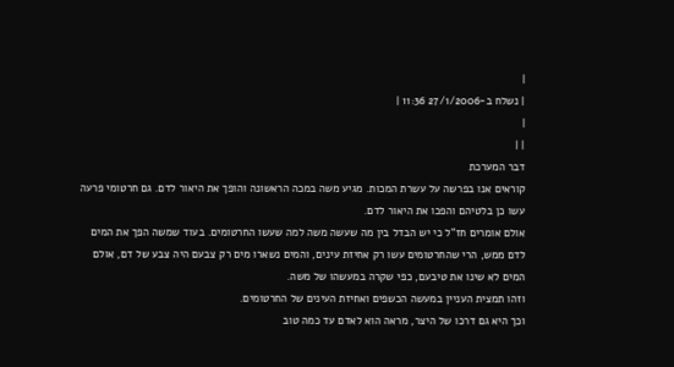|
| נשלח ב-27/1/2006 11:36 |
|
| |
דבר המערכת
קוראים אנו בפרשה על עשרת המכות. מגיע משה במכה הראשונה והופך את היאור לדם. גם חרטומי פרעה עשו כן בלטיהם והפכו את היאור לדם.
אולם אומרים חז"ל כי יש הבדל בין מה שעשה משה למה שעשו החרטומים. בעוד שמשה הפך את המים לדם ממש, הרי שהחרטומים עשו רק אחיזת עינים, והמים נשארו מים רק צבעם היה צבע של דם, אולם המים לא שינו את טיבעם, כפי שקרה במעשהו של משה.
וזהו תמצית העניין במעשה הכשפים ואחיזת העינים של החרטומים.
וכך היא גם דרכו של היצר, מראה הוא לאדם עד כמה טוב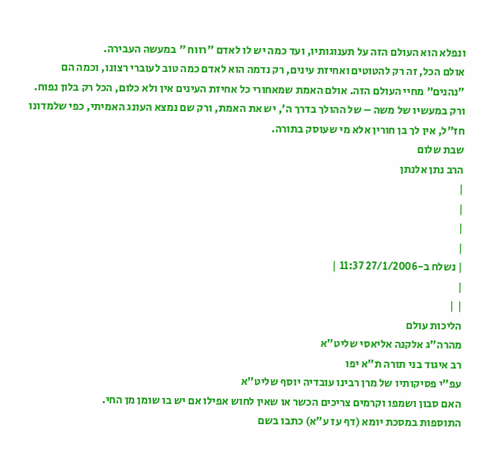ונפלא הוא העולם הזה על תענוגותיו, ועד כמה יש לו לאדם "רווח " במעשה העבירה.
אולם הכל, זה רק להטוטים ואחיזת עינים, רק נדמה הוא לאדם כמה טוב לעוברי רצונו, וכמה הם "נהנים" מחיי העולם הזה. אולם האמת שמאחורי כל אחיזת העינים אין ולא כלום, הכל רק בלון נפוח.
ורק במעשיו של משה – של ההולך בדרך ה', יש את האמת, ורק שם נמצא העונג האמיתי, כפי שלמדונו חז"ל, אין לך בן חורין אלא מי שעוסק בתורה.
שבת שלום
הרב נתן אלנתן
|
|
|
|
| נשלח ב-27/1/2006 11:37 |
|
| |
הליכות עולם
מהרה"ג אלקנה אליאסי שליט"א
רב איגוד בני תורה ת"א יפו
עפ"י פסיקותיו של מרן רבינו עובדיה יוסף שליט"א
האם סבון ושמפו וקרמים צריכים הכשר או שאין לחוש אפילו אם יש בו שומן מן החי.
התוספות במסכת יומא (דף עז ע"א) כתבו בשם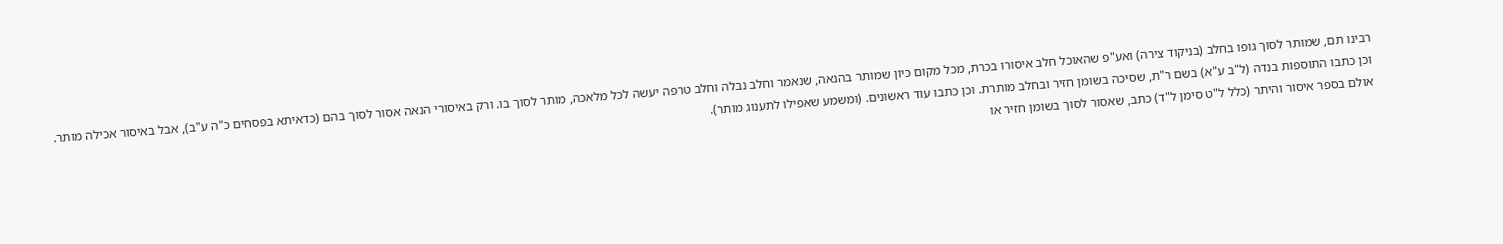רבינו תם, שמותר לסוך גופו בחלב (בניקוד צירה) ואע"פ שהאוכל חלב איסורו בכרת, מכל מקום כיון שמותר בהנאה, שנאמר וחלב נבלה וחלב טרפה יעשה לכל מלאכה, מותר לסוך בו. ורק באיסורי הנאה אסור לסוך בהם (כדאיתא בפסחים כ"ה ע"ב), אבל באיסור אכילה מותר. וכן כתבו התוספות בנדה (ל"ב ע"א) בשם ר"ת, שסיכה בשומן חזיר ובחלב מותרת. וכן כתבו עוד ראשונים. (ומשמע שאפילו לתענוג מותר).
אולם בספר איסור והיתר (כלל ל"ט סימן ל"ד) כתב, שאסור לסוך בשומן חזיר או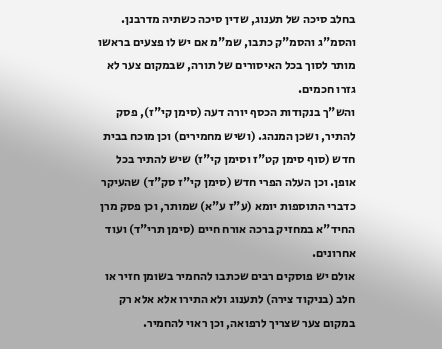בחלב סיכה של תענוג, שדין סיכה כשתיה מדרבנן. והסמ"ג והסמ"ק כתבו, שמ"מ אם יש לו פצעים בראשו מותר לסוך בכל האיסורים של תורה, שבמקום צער לא גזרו חכמים.
והש"ך בנקודות הכסף יורה דעה (סימן קי"ז), פסק להתיר, ושכן המנהג. (ושיש מחמירים) וכן מוכח בבית חדש (סוף סימן קט"ז וסימן קי"ז) שיש להתיר בכל אופן. וכן העלה הפרי חדש (סימן קי"ז סק"ד) שהעיקר כדברי התוספות יומא (ע"ז ע"א) שמותר, וכן פסק מרן החיד"א במחזיק ברכה אורח חיים (סימן תרי"ד) ועוד אחרונים.
אולם יש פוסקים רבים שכתבו להחמיר בשומן חזיר או חלב (בניקוד צירה) לתענוג ולא התירו אלא אלא רק במקום צער שצריך לרפואה, וכן ראוי להחמיר.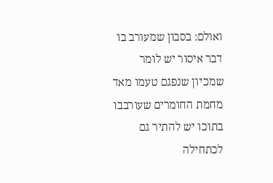ואולם: בסבון שמעורב בו דבר איסור יש לומר שמכיון שנפגם טעמו מאד מחמת החומרים שעורבבו בתוכו יש להתיר גם לכתחילה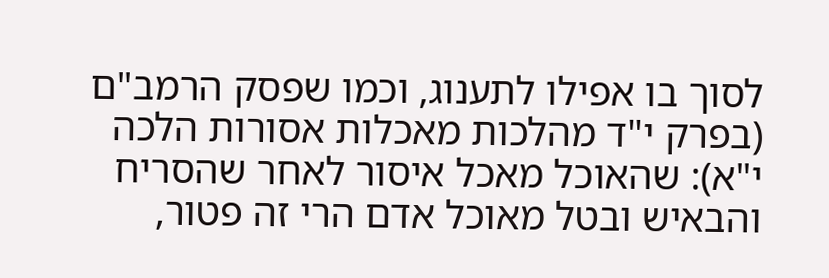לסוך בו אפילו לתענוג, וכמו שפסק הרמב"ם (בפרק י"ד מהלכות מאכלות אסורות הלכה י"א): שהאוכל מאכל איסור לאחר שהסריח והבאיש ובטל מאוכל אדם הרי זה פטור,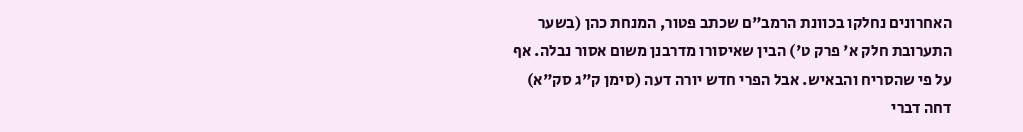האחרונים נחלקו בכוונת הרמב"ם שכתב פטור, המנחת כהן (בשער התערובת חלק א' פרק ט') הבין שאיסורו מדרבנן משום אסור נבלה. אף על פי שהסריח והבאיש. אבל הפרי חדש יורה דעה (סימן ק"ג סק"א) דחה דברי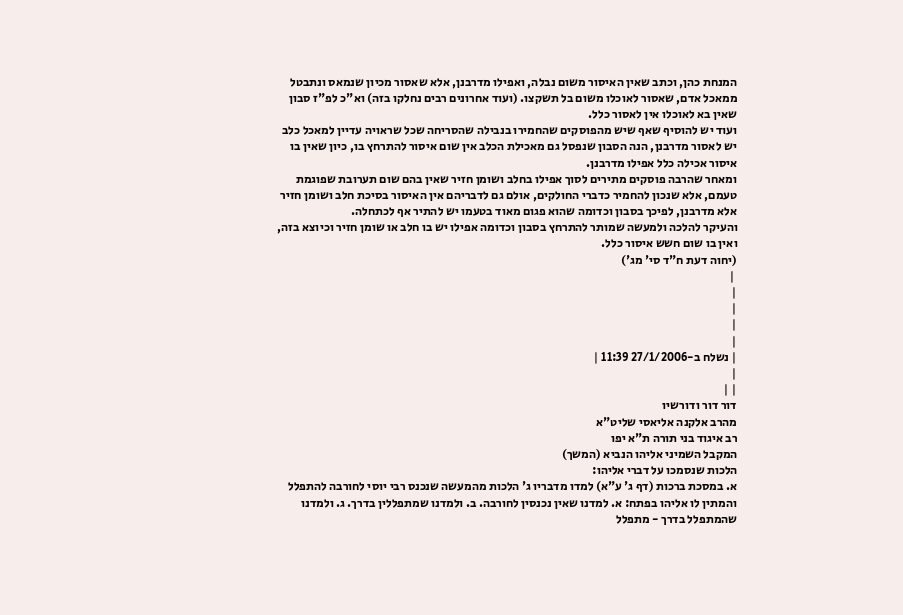המנחת כהן, וכתב שאין האיסור משום נבלה, ואפילו מדרבנן, אלא שאסור מכיון שנמאס ונתבטל ממאכל אדם, שאסור לאוכלו משום בל תשקצו. (ועוד אחרונים רבים נחלקו בזה) וא"כ לפ"ז סבון שאין בא לאוכלו אין לאסור כלל.
ועוד יש להוסיף שאף שיש מהפוסקים שהחמירו בנבילה שהסריחה שכל שראויה עדיין למאכל כלב יש לאסור מדרבנן, הנה הסבון שנפסל גם מאכילת הכלב אין שום איסור להתרחץ בו, כיון שאין בו איסור אכילה כלל אפילו מדרבנן.
ומאחר שהרבה פוסקים מתירים לסוך אפילו בחלב ושומן חזיר שאין בהם שום תערובת שפוגמת טעמם, אלא שנכון להחמיר כדברי החולקים, אולם גם לדבריהם אין האיסור בסיכת חלב ושומן חזיר אלא מדרבנן, לפיכך בסבון וכדומה שהוא פגום מאוד בטעמו יש להתיר אף לכתחלה.
והעיקר להלכה ולמעשה שמותר להתרחץ בסבון וכדומה אפילו יש בו חלב או שומן חזיר וכיוצא בזה, ואין בו שום חשש איסור כלל.
(יחוה דעת ח"ד סי' מג')
 |
|
|
|
|
| נשלח ב-27/1/2006 11:39 |
|
| |
דור דור ודורשיו
מהרב אלקנה אליאסי שליט"א
רב איגוד בני תורה ת"א יפו
המקבל השמיני אליהו הנביא (המשך)
הלכות שנסמכו על דברי אליהו:
א. במסכת ברכות (דף ג' ע"א) למדו מדבריו ג' הלכות מהמעשה שנכנס רבי יוסי לחורבה להתפלל והמתין לו אליהו בפתח: א. למדנו שאין נכנסין לחורבה. ב. ולמדנו שמתפללין בדרך. ג. ולמדנו שהמתפלל בדרך - מתפלל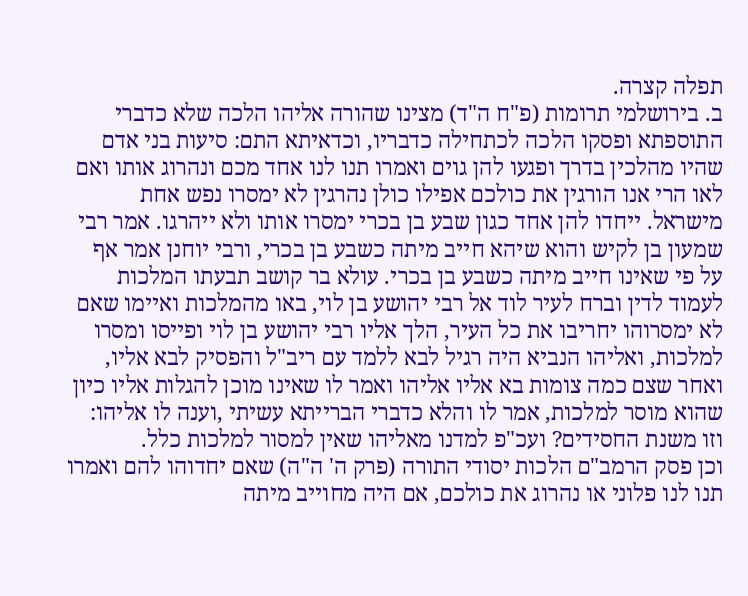תפלה קצרה.
ב. בירושלמי תרומות (פ"ח ה"ד) מצינו שהורה אליהו הלכה שלא כדברי התוספתא ופסקו הלכה לכתחילה כדבריו, וכדאיתא התם: סיעות בני אדם שהיו מהלכין בדרך ופגעו להן גוים ואמרו תנו לנו אחד מכם ונהרוג אותו ואם לאו הרי אנו הורגין את כולכם אפילו כולן נהרגין לא ימסרו נפש אחת מישראל. ייחדו להן אחד כגון שבע בן בכרי ימסרו אותו ולא ייהרגו. אמר רבי שמעון בן לקיש והוא שיהא חייב מיתה כשבע בן בכרי, ורבי יוחנן אמר אף על פי שאינו חייב מיתה כשבע בן בכרי. עולא בר קושב תבעתו המלכות לעמוד לדין וברח לעיר לוד אל רבי יהושע בן לוי, באו מהמלכות ואיימו שאם לא ימסרוהו יחריבו את כל העיר, הלך אליו רבי יהושע בן לוי ופייסו ומסרו למלכות, ואליהו הנביא היה רגיל לבא ללמד עם ריב"ל והפסיק לבא אליו, ואחר שצם כמה צומות בא אליו אליהו ואמר לו שאינו מוכן להגלות אליו כיון שהוא מוסר למלכות, אמר לו והלא כדברי הברייתא עשיתי ,וענה לו אליהו: וזו משנת החסידים? ועכ"פ למדנו מאליהו שאין למסור למלכות כלל.
וכן פסק הרמב"ם הלכות יסודי התורה (פרק ה' ה"ה) שאם יחדוהו להם ואמרו תנו לנו פלוני או נהרוג את כולכם, אם היה מחוייב מיתה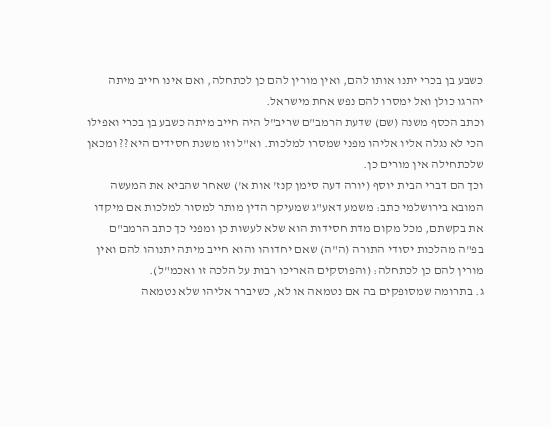כשבע בן בכרי יתנו אותו להם, ואין מורין להם כן לכתחלה, ואם אינו חייב מיתה יהרגו כולן ואל ימסרו להם נפש אחת מישראל.
וכתב הכסף משנה (שם) שדעת הרמב"ם שריב"ל היה חייב מיתה כשבע בן בכרי ואפילו הכי לא נגלה אליו אליהו מפני שמסרו למלכות. וא"ל וזו משנת חסידים היא ?? ומכאן שלכתחילה אין מורים כן.
וכך הם דברי הבית יוסף (יורה דעה סימן קנז' אות א') שאחר שהביא את המעשה המובא בירושלמי כתב: משמע דאע"ג שמעיקר הדין מותר למסור למלכות אם מיקדו את בקשתם, מכל מקום מדת חסידות הוא שלא לעשות כן ומפני כך כתב הרמב"ם בפ"ה מהלכות יסודי התורה (ה"ה) שאם יחדוהו והוא חייב מיתה יתנוהו להם ואין מורין להם כן לכתחלה: (והפוסקים האריכו רבות על הלכה זו ואכמ"ל).
ג. בתרומה שמסופקים בה אם נטמאה או לא, כשיברר אליהו שלא נטמאה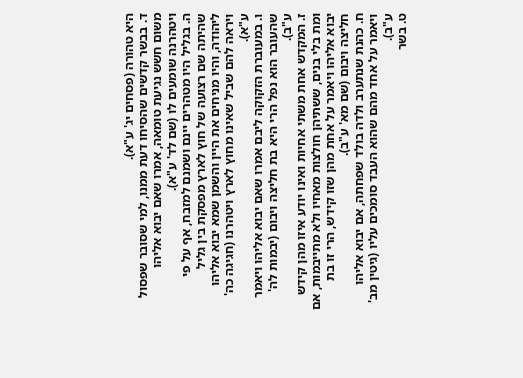היא טהורה (פסחים יג' ע"א).
ד. בבשר קדשים שהסיחו דעת ממנו, למי שסובר שפסול משום חשש נגיעת טומאה, אמרו שאם יבוא אליהו ויטהרנה שומעים לו (שם לד' ע"א).
ה. בגליל היו מטהרים יינם ושמנם למזבח, אף על פי שהיתה שם רצועה של חוץ לארץ מפסקת בין גליל ליהודה, והיו מניחים את היין והשמן שמא יבוא אליהו ויראה להם שביל שאינו מחוץ לארץ ויטהרנו (חגיגה כה' ע"א).
ו. במעוברת הזקוקה ליבם אמרו שאם יבוא אליהו ויאמר שהעובר הוא נפל הרי היא בת חליצה ויבום (יבמות לה' ע"ב).
ז. המקדש אחת משתי אחיות ואינו יודע איזו מהן קידש ומת בלי בנים, ששתיהן חולצות מאחיו ולא מתייבמות, אם יבוא אליהו ויאמר על אחת מהן שזו קידש, הרי זו בת חליצה ויבום (שם מא' ע"ב).
ח. כהנת שנתערב ולדה בולד שפחתה, אם יבוא אליהו ויאמר על אחד מהם שהוא העבד סומכים עליו (גיטין מב' ע"ב).
ט. בשר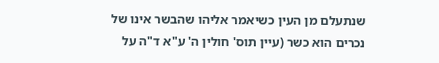שנתעלם מן העין כשיאמר אליהו שהבשר אינו של נכרים הוא כשר (עיין תוס' חולין ה' ע"א ד"ה על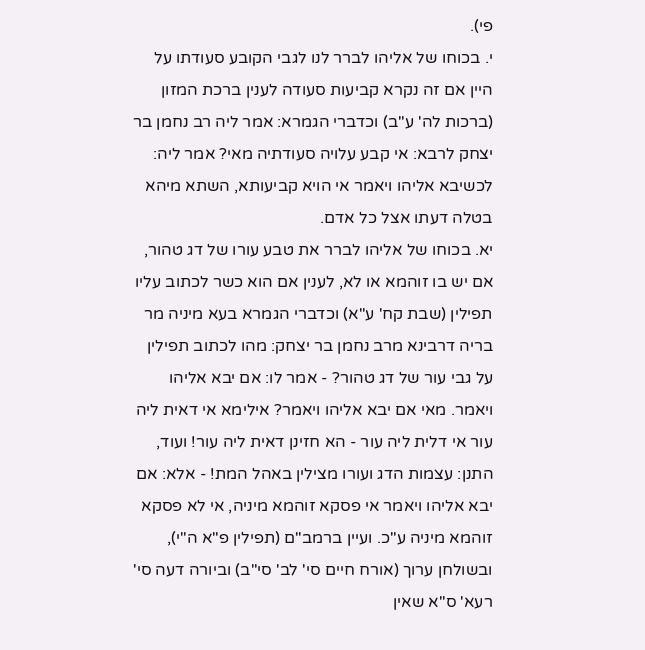פי).
י. בכוחו של אליהו לברר לנו לגבי הקובע סעודתו על היין אם זה נקרא קביעות סעודה לענין ברכת המזון (ברכות לה' ע"ב) וכדברי הגמרא: אמר ליה רב נחמן בר יצחק לרבא: אי קבע עלויה סעודתיה מאי? אמר ליה: לכשיבא אליהו ויאמר אי הויא קביעותא, השתא מיהא בטלה דעתו אצל כל אדם.
יא. בכוחו של אליהו לברר את טבע עורו של דג טהור, אם יש בו זוהמא או לא, לענין אם הוא כשר לכתוב עליו תפילין (שבת קח' ע"א) וכדברי הגמרא בעא מיניה מר בריה דרבינא מרב נחמן בר יצחק: מהו לכתוב תפילין על גבי עור של דג טהור? - אמר לו: אם יבא אליהו ויאמר. מאי אם יבא אליהו ויאמר? אילימא אי דאית ליה עור אי דלית ליה עור - הא חזינן דאית ליה עור! ועוד, התנן: עצמות הדג ועורו מצילין באהל המת! - אלא: אם יבא אליהו ויאמר אי פסקא זוהמא מיניה, אי לא פסקא זוהמא מיניה ע"כ. ועיין ברמב"ם (תפילין פ"א ה"י), ובשולחן ערוך (אורח חיים סי' לב' סי"ב) וביורה דעה סי' רעא' ס"א שאין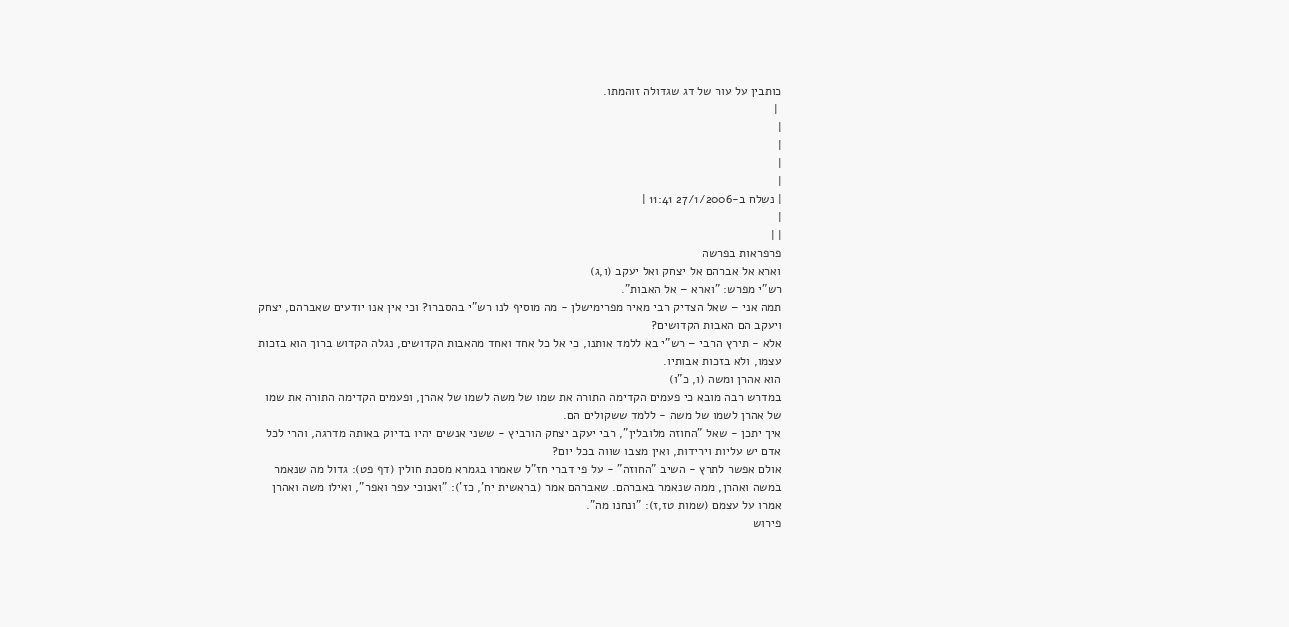כותבין על עור של דג שגדולה זוהמתו.
 |
|
|
|
|
| נשלח ב-27/1/2006 11:41 |
|
| |
פרפראות בפרשה
וארא אל אברהם אל יצחק ואל יעקב (ו,ג)
רש"י מפרש: "וארא – אל האבות".
תמה אני – שאל הצדיק רבי מאיר מפרימישלן - מה מוסיף לנו רש"י בהסברו? וכי אין אנו יודעים שאברהם, יצחק ויעקב הם האבות הקדושים?
אלא - תירץ הרבי – רש"י בא ללמד אותנו, כי אל כל אחד ואחד מהאבות הקדושים, נגלה הקדוש ברוך הוא בזכות עצמו, ולא בזכות אבותיו.
הוא אהרן ומשה (ו, כ"ו)
במדרש רבה מובא כי פעמים הקדימה התורה את שמו של משה לשמו של אהרן, ופעמים הקדימה התורה את שמו של אהרן לשמו של משה - ללמד ששקולים הם.
איך יתכן - שאל "החוזה מלובלין", רבי יעקב יצחק הורביץ - ששני אנשים יהיו בדיוק באותה מדרגה, והרי לכל אדם יש עליות וירידות, ואין מצבו שווה בכל יום?
אולם אפשר לתרץ - השיב "החוזה" - על פי דברי חז"ל שאמרו בגמרא מסכת חולין (דף פט): גדול מה שנאמר במשה ואהרן, ממה שנאמר באברהם. שאברהם אמר (בראשית יח', כז'): "ואנוכי עפר ואפר", ואילו משה ואהרן אמרו על עצמם (שמות טז,ז): "ונחנו מה".
פירוש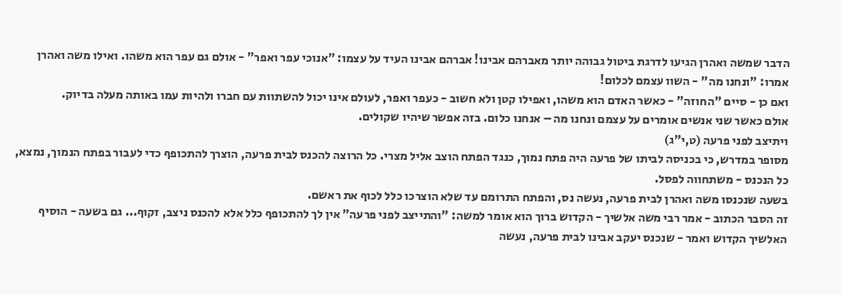הדבר שמשה ואהרן הגיעו לדרגת ביטול גבוהה יותר מאברהם אבינו! אברהם אבינו העיד על עצמו: "אנוכי עפר ואפר" - אולם גם עפר הוא משהו. ואילו משה ואהרן אמרו: "ונחנו מה" - השוו עצמם לכלום!
ואם כן - סיים "החוזה" - כאשר האדם הוא משהו, ואפילו קטן ולא חשוב - כעפר ואפר, לעולם אינו יכול להשתוות עם חברו ולהיות עמו באותה מעלה בדיוק.
אולם כאשר שני אנשים אומרים על עצמם ונחנו מה – אנחנו כלום. בזה אפשר שיהיו שקולים.
ויתיצב לפני פרעה (ט,י"ג)
מסופר במדרש, כי בכניסה לביתו של פרעה היה פתח נמוך, כנגד הפתח הוצב אליל מצרי. כל הרוצה להכנס לבית פרעה, הוצרך להתכופף כדי לעבור בפתח הנמוך, נמצא, כל הנכנס - משתחווה לפסל.
בשעה שנכנסו משה ואהרן לבית פרעה, נעשה נס, והפתח התרומם עד שלא הוצרכו כלל לכוף את ראשם.
זה הסבר הכתוב - אמר רבי משה אלשיך - הקדוש ברוך הוא אומר למשה: "והתייצב לפני פרעה" אין לך להתכופף כלל אלא להכנס ניצב, זקוף... גם בשעה - הוסיף האלשיך הקדוש ואמר - שנכנס יעקב אבינו לבית פרעה, נעשה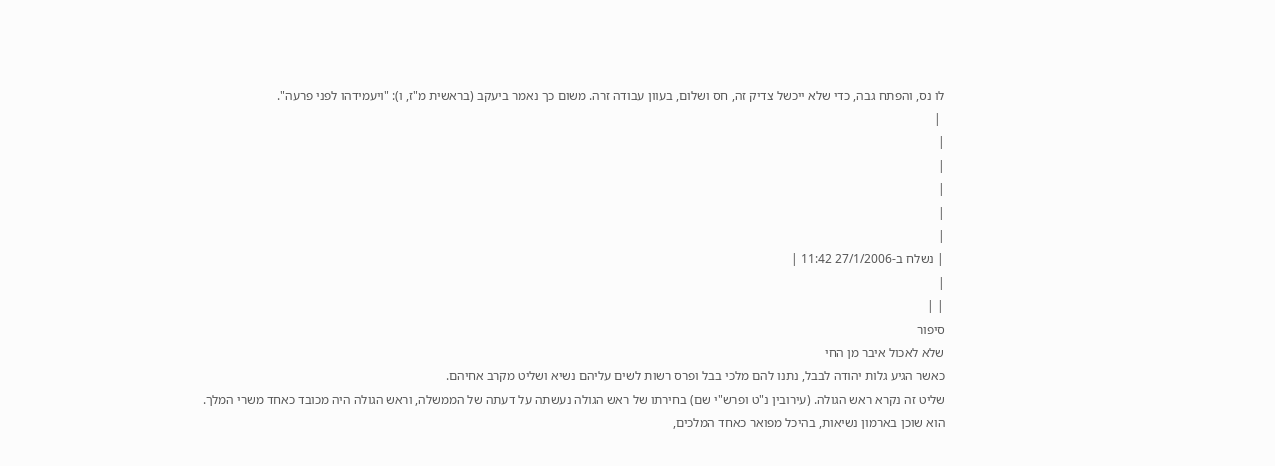לו נס, והפתח גבה, כדי שלא ייכשל צדיק זה, חס ושלום, בעוון עבודה זרה. משום כך נאמר ביעקב (בראשית מ"ז, ו): "ויעמידהו לפני פרעה".
 |
|
|
|
|
|
| נשלח ב-27/1/2006 11:42 |
|
| |
סיפור
שלא לאכול איבר מן החי
כאשר הגיע גלות יהודה לבבל, נתנו להם מלכי בבל ופרס רשות לשים עליהם נשיא ושליט מקרב אחיהם.
שליט זה נקרא ראש הגולה. (עירובין נ"ט ופרש"י שם) בחירתו של ראש הגולה נעשתה על דעתה של הממשלה, וראש הגולה היה מכובד כאחד משרי המלך.
הוא שוכן בארמון נשיאות, בהיכל מפואר כאחד המלכים,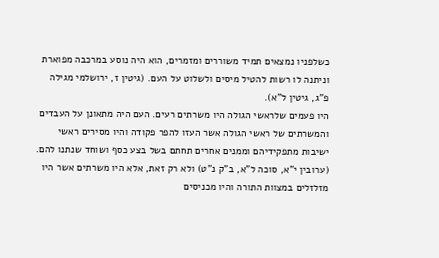כשלפניו נמצאים תמיד משוררים ומזמרים, הוא היה נוסע במרכבה מפוארת וניתנה לו רשות להטיל מיסים ולשלוט על העם. (גיטין ז, ירושלמי מגילה פ"ג, גיטין ל"א).
היו פעמים שלראשי הגולה היו משרתים רעים. העם היה מתאונן על העבדים והמשרתים של ראשי הגולה אשר העזו להפר פקודה והיו מסירים ראשי ישיבות מתפקידיהם וממנים אחרים תחתם בשל בצע כסף ושוחד שנתנו להם. (ערובין י"א, סוכה ל"א, ב"ק נ"ט) ולא רק זאת, אלא היו משרתים אשר היו מזלזלים במצוות התורה והיו מכניסים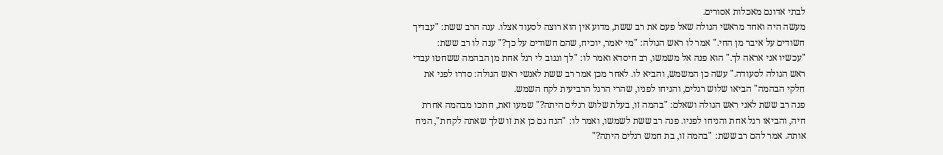לבתי אדונם מאכלות אסורים.
מעשה היה ואחד מראשי הגולה שאל פעם את רב ששת, מדוע אין הוא רוצה לסעוד אצלו. ענה הרב ששת: "עבדיך חשודים על איבר מן החי." אמר לו ראש הגולה: "מי יאמר, יוכיח, שהם חשודים על כך?" ענה לו רב ששת: "עכשיו אני אראה לך." הוא פנה אל משמשו, רב חיסדא ואמר לו: "לך וגנוב לי רגל אחת מן הבהמה ששחטו עבדי ראש הגולה לסעודה." עשה כן המשמש, והביא לו. לאחר מכן אמר רב ששת לאנשי ראש הגולה: סדרו לפני את חלקי הבהמה" הביאו שלוש רגלים, והניחו לפניו, שהרי הרגל הרביעית לקח השמש.
פנה רב ששת לאני ראש הגולה ושאלם: "בהמה זו, בעלת שלוש רגלים היתה?" שמעו זאת, חתכו מבהמה אחרת חיה, והביאו רגל אחת והניחו לפניו. פנה רב ששת לשמשו, ואמר לו: "הנח גם כן את זו שלך שאתה לקחת", הניח אותה. אמר להם רב ששת: "בהמה זו, בת חמש רגלים היתה?"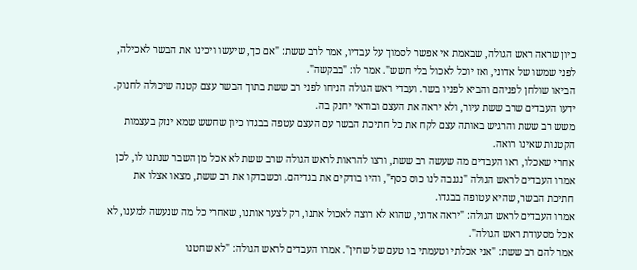כיון שראה ראש הגולה, שבאמת אי אפשר לסמוך על עבדיו, אמר לרב ששת: "אם כך, שיעשו ויכינו את הבשר לאכילה, לפני שמשו של אדוני, ואז יוכל לאכול בלי חשש". אמר לו: "בבקשה".
הביאו שולחן לפניהם והביא לפניו בשר. ועבדי ראש הגולה הניחו לפני רב ששת בתוך הבשר עצם קטנה שיכולה לחנוק. ידעו העבדים שרב ששת עיור, ולא יראה את העצם ובודאי יחנק בה.
משש רב ששת והרגיש באותה עצם לקח את כל חתיכת הבשר עם העצם עטפה בבגדו כיון שחשש שמא ינזק בעצמות הקטנות שאינו רואה.
אחרי שאכלו, ראו העבדים מה שעשה רב ששת, ורצו להראות לראש הגולה שרב ששת לא אכל מן השבר שנתנו לו, לכן אמרו העבדים לראש הגולה "נגנבה לנו כוס כסף", והיו בודקים את בגדיהם. וכשבדקו את רב ששת, מצאו אצלו את חתיכת הבשר, שהיא עטופה בבגדו.
אמרו העבדים לראש הגולה: "יראה אדוני, שהוא לא רוצה לאכול אתנו, רק לצער אותנו, שאחרי כל מה שנעשה למענו, לא אכל מסעודת ראש הגולה".
אמר להם רב ששת: "אני אכלתי וטעמתי בו טעם של שחין". אמרו העבדים לראש הגולה: "לא שחטנו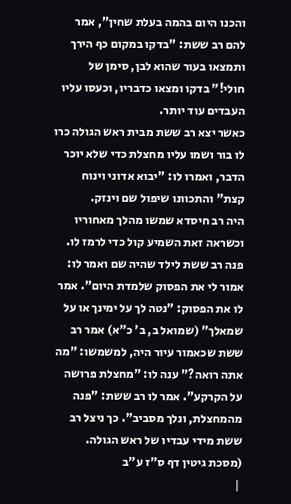והכנו היום בהמה בעלת שחין", אמר להם רב ששת: "בדקו במקום כף הירך ותמצאו בעור שהוא לבן, סימן של חולי!" בדקו ומצאו כדבריו, וכעסו עליו העבדים עוד יותר.
כאשר יצא רב ששת מבית ראש הגולה כרו לו בור ושמו עליו מחצלת כדי שלא יוכר הדבר, ואמרו לו: "יבוא אדוני וינוח קצת" והתכוונו שיפול שם וינזק.
היה רב חיסדא שמשו מהלך מאחוריו וכשראה זאת השמיע קול כדי לרמז לו. פנה רב ששת לילד שהיה שם ואמר לו: אמור לי את הפסוק שלמדת היום". אמר לו את הפסוק: "נטה לך על ימינך או על שמאלך" (שמואל ב, ב' כ"א) אמר רב ששת שכאמור עיור היה, למשמשו: "מה אתה רואה?" ענה לו: "מחצלת פרושה על הקרקע". אמר לו רב ששת: "פנה מהמחצלת, ונלך מסביב". כך ניצל רב ששת מידי עבדיו של ראש הגולה.
(מסכת גיטין דף ס"ז ע"ב
 |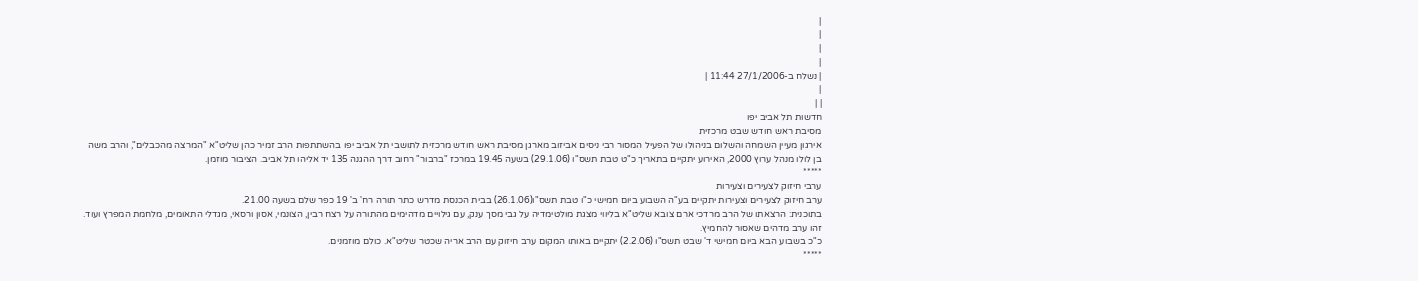|
|
|
|
| נשלח ב-27/1/2006 11:44 |
|
| |
חדשות תל אביב יפו
מסיבת ראש חודש שבט מרכזית
אירגון מעיין השמחה והשלום בניהולו של הפעיל המסור רבי ניסים אביזוב מארגן מסיבת ראש חודש מרכזית לתושבי תל אביב יפו בהשתתפות הרב זמיר כהן שליט"א "המרצה מהכבלים", והרב משה בן לולו מנהל ערוץ 2000, האירוע יתקיים בתאריך כ"ט טבת תשס"ו (29.1.06) בשעה 19.45 במרכז "ברבור" רחוב דרך ההגנה 135 יד אליהו תל אביב. הציבור מוזמן.
*****
ערבי חיזוק לצעירים וצעירות
ערב חיזוק לצעירים וצעירות יתקיים בע"ה השבוע ביום חמישי כ"ו טבת תשס"ו(26.1.06) בבית הכנסת מדרש כתר תורה רח' ב' 19 כפר שלם בשעה 21.00.
בתוכנית: הרצאתו של הרב מרדכי ארם צובא שליט"א בליווי מצגת מולטימדיה על גבי מסך ענק, עם גילויים מדהימים מהתורה על רצח רבין, הצונמי, אסון ורסאי, מגדלי התאומים, מלחמת המפרץ ועוד. זהו ערב מדהים שאסור להחמיץ.
כ"כ בשבוע הבא ביום חמישי ד' שבט תשס"ו (2.2.06) יתקיים באותו המקום ערב חיזוק עם הרב אריה שכטר שליט"א. כולם מוזמנים.
*****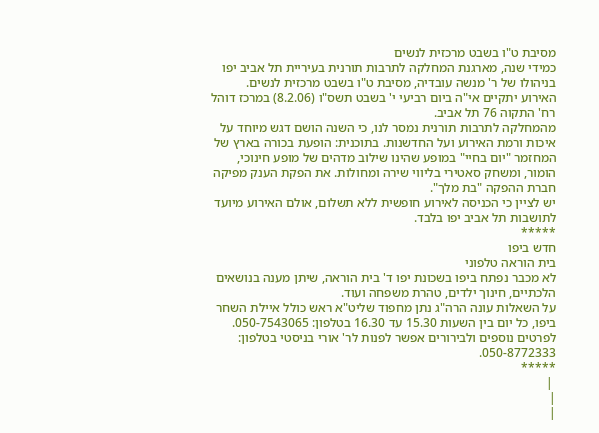מסיבת ט"ו בשבט מרכזית לנשים
כמידי שנה, מארגנת המחלקה לתרבות תורנית בעיריית תל אביב יפו בניהולו של ר' מנשה עובדיה, מסיבת ט"ו בשבט מרכזית לנשים.
האירוע יתקיים אי"ה ביום רביעי י' בשבט תשס"ו (8.2.06) במרכז דוהל רח' התקוה 76 תל אביב.
מהמחלקה לתרבות תורנית נמסר לנו, כי השנה הושם דגש מיוחד על איכות ורמת האירוע ועל החדשנות. בתוכנית: הופעת בכורה בארץ של המחזמר "יום בחיי" במופע שהינו שילוב מדהים של מופע חינוכי, הומור, ומשחק סאטירי בליווי שירה ומחולות. את הפקת הענק מפיקה חברת ההפקה "בת מלך".
יש לציין כי הכניסה לאירוע חופשית ללא תשלום, אולם האירוע מיועד לתושבות תל אביב יפו בלבד.
*****
חדש ביפו
בית הוראה טלפוני
לא מכבר נפתח ביפו בשכונת יפו ד' בית הוראה, שיתן מענה בנושאים הלכתיים, חינוך ילדים, טהרת משפחה ועוד.
על השאלות עונה הרה"ג נתן מחפוד שליט"א ראש כולל איילת השחר ביפו, כל יום בין השעות 15.30 עד 16.30 בטלפון: 050-7543065.
לפרטים נוספים ולבירורים אפשר לפנות לר' אורי בניסטי בטלפון: 050-8772333.
*****
 |
|
|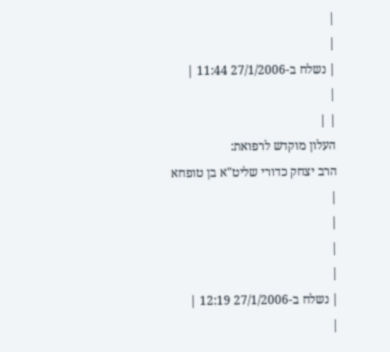|
|
| נשלח ב-27/1/2006 11:44 |
|
| |
העלון מוקדש לרפואת:
הרב יצחק כדורי שליט"א בן טופחא
|
|
|
|
| נשלח ב-27/1/2006 12:19 |
|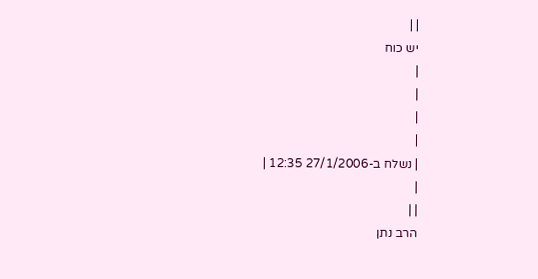| |
יש כוח
|
|
|
|
| נשלח ב-27/1/2006 12:35 |
|
| |
הרב נתן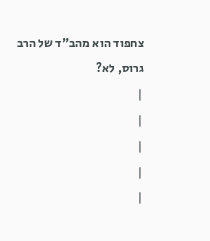צחפוד הוא מהב"ד של הרב גרוס, לא?
|
|
|
|
|